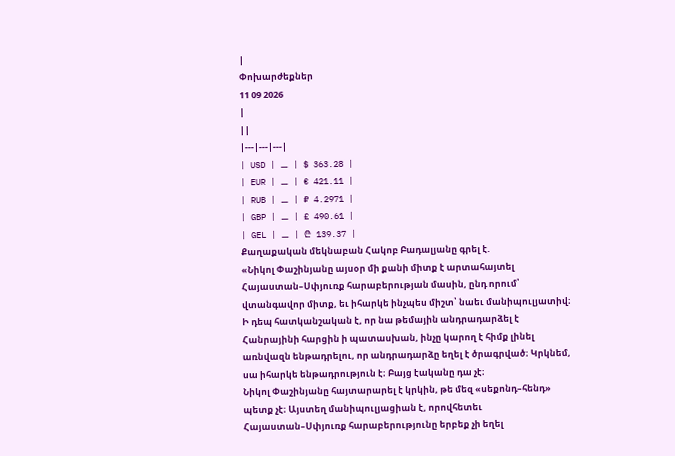|
Փոխարժեքներ
11 09 2026
|
||
|---|---|---|
| USD | ⚊ | $ 363.28 |
| EUR | ⚊ | € 421.11 |
| RUB | ⚊ | ₽ 4.2971 |
| GBP | ⚊ | £ 490.61 |
| GEL | ⚊ | ₾ 139.37 |
Քաղաքական մեկնաբան Հակոբ Բադալյանը գրել է.
«Նիկոլ Փաշինյանը այսօր մի քանի միտք է արտահայտել Հայաստան–Սփյուռք հարաբերության մասին, ընդ որում՝ վտանգավոր միտք, եւ իհարկե ինչպես միշտ՝ նաեւ մանիպուլյատիվ։ Ի դեպ հատկանշական է, որ նա թեմային անդրադարձել է Հանրայինի հարցին ի պատասխան, ինչը կարող է հիմք լինել առնվազն ենթադրելու, որ անդրադարձը եղել է ծրագրված։ Կրկնեմ, սա իհարկե ենթադրություն է։ Բայց էականը դա չէ։
Նիկոլ Փաշինյանը հայտարարել է կրկին, թե մեզ «սեքոնդ–հենդ» պետք չէ։ Այստեղ մանիպուլյացիան է, որովհետեւ Հայաստան–Սփյուռք հարաբերությունը երբեք չի եղել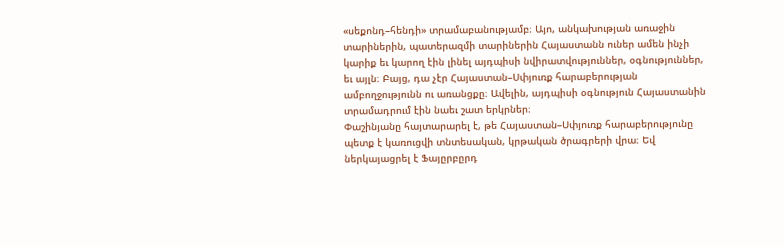«սեքոնդ–հենդի» տրամաբանությամբ։ Այո, անկախության առաջին տարիներին, պատերազմի տարիներին Հայաստանն ուներ ամեն ինչի կարիք եւ կարող էին լինել այդպիսի նվիրատվություններ, օգնություններ, եւ այլն։ Բայց, դա չէր Հայաստան–Սփյուռք հարաբերության ամբողջությունն ու առանցքը։ Ավելին, այդպիսի օգնություն Հայաստանին տրամադրում էին նաեւ շատ երկրներ։
Փաշինյանը հայտարարել է, թե Հայաստան–Սփյուռք հարաբերությունը պետք է կառուցվի տնտեսական, կրթական ծրագրերի վրա։ Եվ ներկայացրել է Ֆայըրբըրդ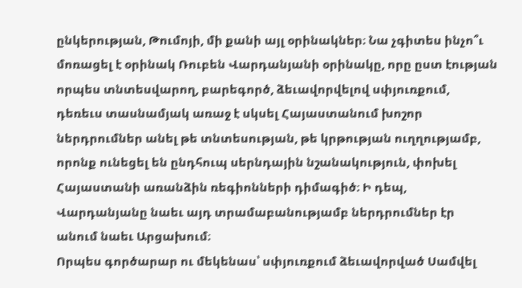ընկերության, Թումոյի, մի քանի այլ օրինակներ։ Նա չգիտես ինչո՞ւ մոռացել է օրինակ Ռուբեն Վարդանյանի օրինակը, որը ըստ էության որպես տնտեսվարող, բարեգործ, ձեւավորվելով սփյուռքում, դեռեւս տասնամյակ առաջ է սկսել Հայաստանում խոշոր ներդրումներ անել թե տնտեսության, թե կրթության ուղղությամբ, որոնք ունեցել են ընդհուպ սերնդային նշանակություն, փոխել Հայաստանի առանձին ռեգիոնների դիմագիծ։ Ի դեպ, Վարդանյանը նաեւ այդ տրամաբանությամբ ներդրումներ էր անում նաեւ Արցախում։
Որպես գործարար ու մեկենաս՝ սփյուռքում ձեւավորված Սամվել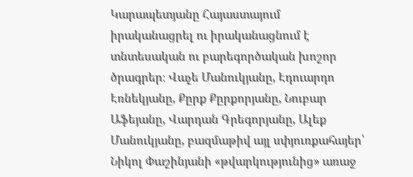Կարապետյանը Հայաստայում իրականացրել ու իրականացնում է տնտեսական ու բարեգործական խոշոր ծրագրեր։ Վաչե Մանուկյանը, Էդուարդո Էռնեկյանը, Քըրք Քըրքորյանը, Նուբար Աֆեյանը, Վարդան Գրեգորյանը, Ալեք Մանուկյանը, բազմաթիվ այլ սփյուռքահայեր՝ Նիկոլ Փաշինյանի «թվարկությունից» առաջ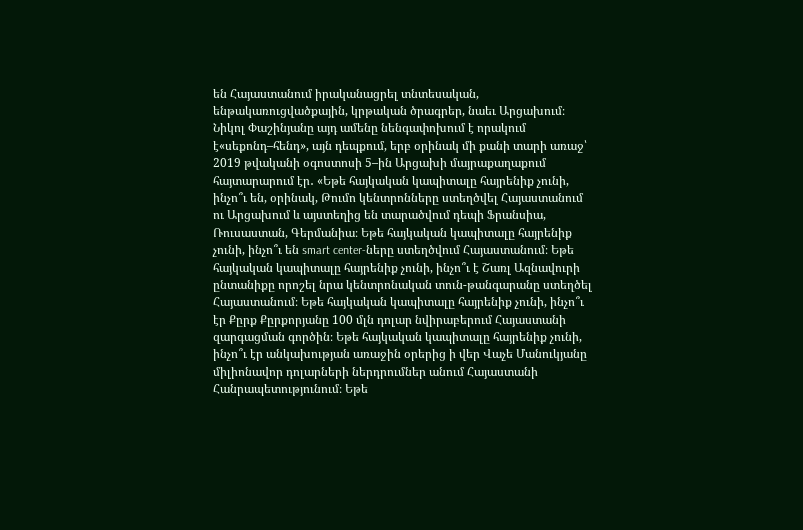են Հայաստանում իրականացրել տնտեսական, ենթակառուցվածքային, կրթական ծրագրեր, նաեւ Արցախում։
Նիկոլ Փաշինյանը այդ ամենը նենգափոխում է որակում է«սեքոնդ–հենդ», այն դեպքում, երբ օրինակ մի քանի տարի առաջ՝ 2019 թվականի օգոստոսի 5–ին Արցախի մայրաքաղաքում հայտարարում էր․ «Եթե հայկական կապիտալը հայրենիք չունի, ինչո՞ւ են, օրինակ, Թումո կենտրոնները ստեղծվել Հայաստանում ու Արցախում և այստեղից են տարածվում դեպի Ֆրանսիա, Ռուսաստան, Գերմանիա։ Եթե հայկական կապիտալը հայրենիք չունի, ինչո՞ւ են smart center-ները ստեղծվում Հայաստանում։ Եթե հայկական կապիտալը հայրենիք չունի, ինչո՞ւ է Շառլ Ազնավուրի ընտանիքը որոշել նրա կենտրոնական տուն-թանգարանը ստեղծել Հայաստանում։ Եթե հայկական կապիտալը հայրենիք չունի, ինչո՞ւ էր Քըրք Քըրքորյանը 100 մլն դոլար նվիրաբերում Հայաստանի զարգացման գործին։ Եթե հայկական կապիտալը հայրենիք չունի, ինչո՞ւ էր անկախության առաջին օրերից ի վեր Վաչե Մանուկյանը միլիոնավոր դոլարների ներդրումներ անում Հայաստանի Հանրապետությունում։ Եթե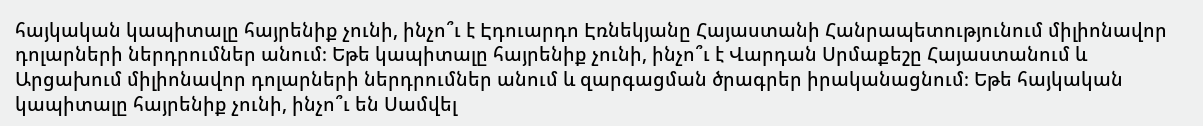հայկական կապիտալը հայրենիք չունի, ինչո՞ւ է Էդուարդո Էռնեկյանը Հայաստանի Հանրապետությունում միլիոնավոր դոլարների ներդրումներ անում։ Եթե կապիտալը հայրենիք չունի, ինչո՞ւ է Վարդան Սրմաքեշը Հայաստանում և Արցախում միլիոնավոր դոլարների ներդրումներ անում և զարգացման ծրագրեր իրականացնում։ Եթե հայկական կապիտալը հայրենիք չունի, ինչո՞ւ են Սամվել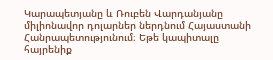Կարապետյանը և Ռուբեն Վարդանյանը միլիոնավոր դոլարներ ներդնում Հայաստանի Հանրապետությունում։ Եթե կապիտալը հայրենիք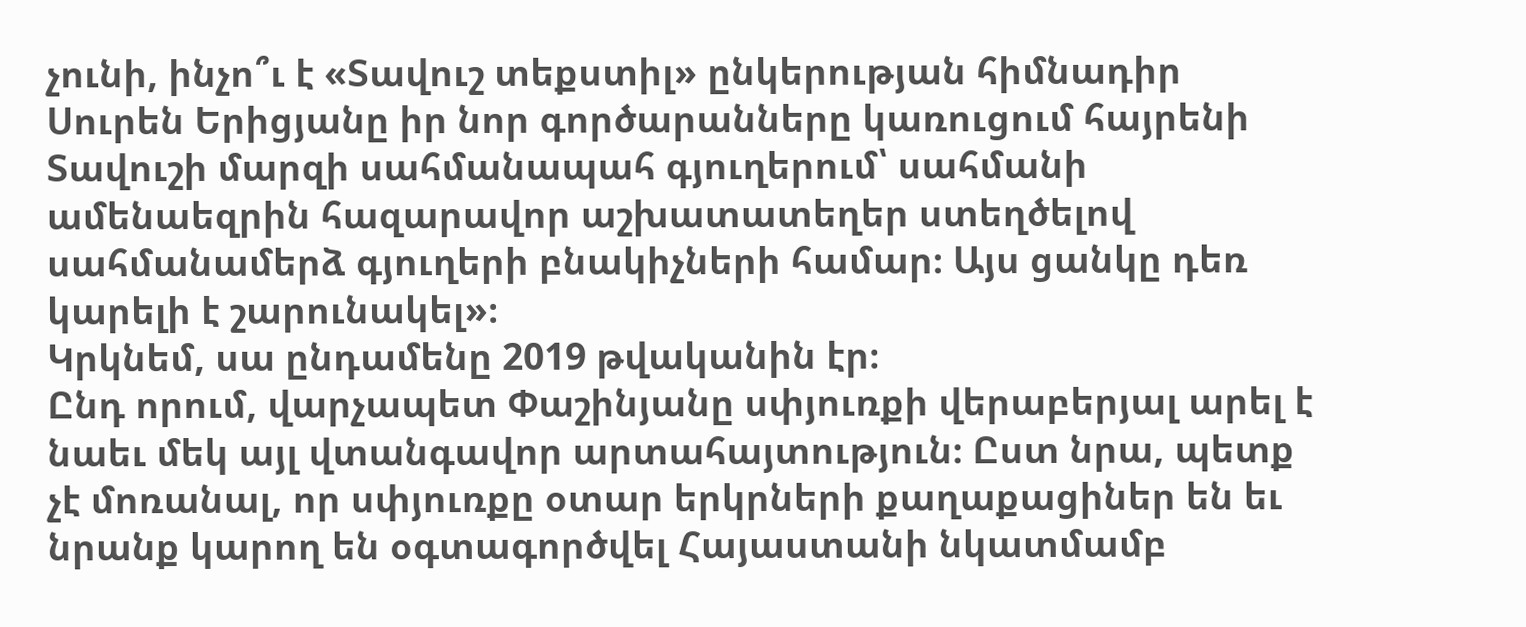չունի, ինչո՞ւ է «Տավուշ տեքստիլ» ընկերության հիմնադիր Սուրեն Երիցյանը իր նոր գործարանները կառուցում հայրենի Տավուշի մարզի սահմանապահ գյուղերում՝ սահմանի ամենաեզրին հազարավոր աշխատատեղեր ստեղծելով սահմանամերձ գյուղերի բնակիչների համար։ Այս ցանկը դեռ կարելի է շարունակել»։
Կրկնեմ, սա ընդամենը 2019 թվականին էր։
Ընդ որում, վարչապետ Փաշինյանը սփյուռքի վերաբերյալ արել է նաեւ մեկ այլ վտանգավոր արտահայտություն։ Ըստ նրա, պետք չէ մոռանալ, որ սփյուռքը օտար երկրների քաղաքացիներ են եւ նրանք կարող են օգտագործվել Հայաստանի նկատմամբ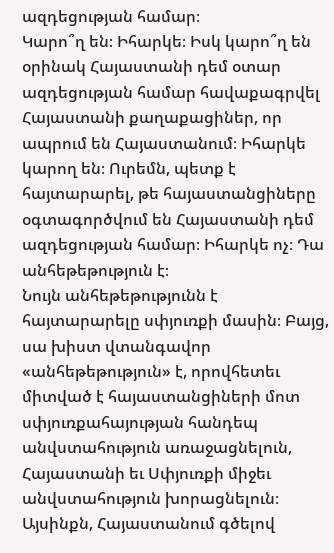ազդեցության համար։
Կարո՞ղ են։ Իհարկե։ Իսկ կարո՞ղ են օրինակ Հայաստանի դեմ օտար ազդեցության համար հավաքագրվել Հայաստանի քաղաքացիներ, որ ապրում են Հայաստանում։ Իհարկե կարող են։ Ուրեմն, պետք է հայտարարել, թե հայաստանցիները օգտագործվում են Հայաստանի դեմ ազդեցության համար։ Իհարկե ոչ։ Դա անհեթեթություն է։
Նույն անհեթեթությունն է հայտարարելը սփյուռքի մասին։ Բայց, սա խիստ վտանգավոր «անհեթեթություն» է, որովհետեւ միտված է հայաստանցիների մոտ սփյուռքահայության հանդեպ անվստահություն առաջացնելուն, Հայաստանի եւ Սփյուռքի միջեւ անվստահություն խորացնելուն։ Այսինքն, Հայաստանում գծելով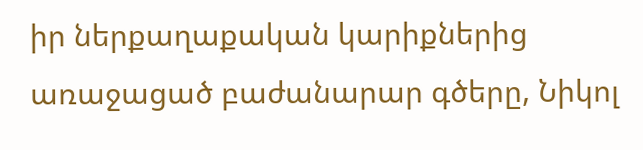իր ներքաղաքական կարիքներից առաջացած բաժանարար գծերը, Նիկոլ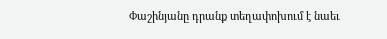Փաշինյանը դրանք տեղափոխում է նաեւ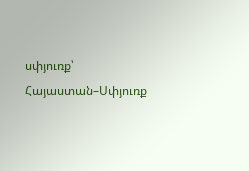սփյուռք՝ Հայաստան–Սփյուռք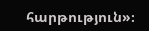հարթություն»։